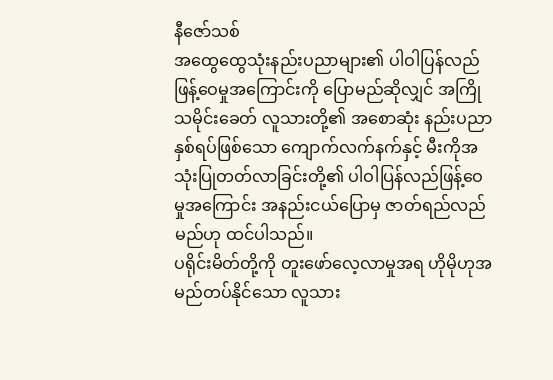နီဇော်သစ်
အထွေထွေသုံးနည်းပညာများ၏ ပါဝါပြန်လည် ဖြန့်ဝေမှုအကြောင်းကို ပြောမည်ဆိုလျှင် အကြိုသမိုင်းခေတ် လူသားတို့၏ အစောဆုံး နည်းပညာ နှစ်ရပ်ဖြစ်သော ကျောက်လက်နက်နှင့် မီးကိုအသုံးပြုတတ်လာခြင်းတို့၏ ပါဝါပြန်လည်ဖြန့်ဝေ မှုအကြောင်း အနည်းငယ်ပြောမှ ဇာတ်ရည်လည်မည်ဟု ထင်ပါသည်။
ပရိုင်းမိတ်တို့ကို တူးဖော်လေ့လာမှုအရ ဟိုမိုဟုအမည်တပ်နိုင်သော လူသား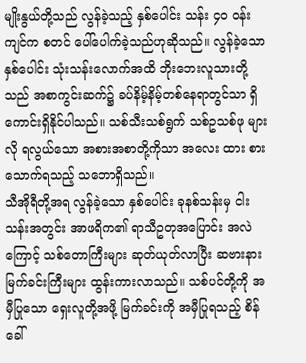မျိုးနွယ်တို့သည် လွန်ခဲ့သည့် နှစ်ပေါင်း သန်း ၄၀ ဝန်းကျင်က စတင် ပေါ်ပေါက်ခဲ့သည်ဟုဆိုသည်။ လွန်ခဲ့သော နှစ်ပေါင်း သုံးသန်းလောက်အထိ ဘိုးဘေးလူသားတို့သည် အစာကွင်းဆက်၌ ခပ်နိမ့်နိမ့်တစ်နေရာတွင်သာ ရှိကောင်းရှိနိုင်ပါသည်။ သစ်သီးသစ်ရွက် သစ်ဥသစ်ဖု များလို ရလွယ်သော အစားအစာတို့ကိုသာ အလေး ထား စားသောက်ရသည့် သဘောရှိသည်။
သီအိုရီတို့အရ လွန်ခဲ့သော နှစ်ပေါင်း ခုနစ်သန်းမှ ငါးသန်းအတွင်း အာဖရိက၏ ရာသီဥတုအပြောင်း အလဲကြောင့် သစ်တောကြီးများ ဆုတ်ယုတ်လာပြီး ဆဗားနားမြက်ခင်းကြီးများ ထွန်းကားလာသည်။ သစ်ပင်တို့ကို အမှီပြုသော ရှေးလူတို့အဖို့ မြက်ခင်းကို အမှီပြုရသည့် စိန်ခေါ်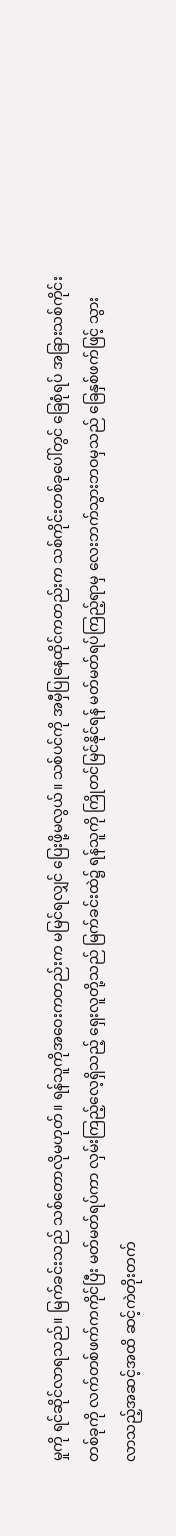မှုကို ရင်ဆိုင်လာရသည်။ မြက်ခင်းသည် သစ်တောလိုမဟုတ်။ ရန်သူကိုအဝေးကတည်းက မမြင်ရလျှင် ပြေးဖို့မလွယ်။ သစ်ပင်ကို အမှီပြုနေထိုင်ကတည်းက သစ်ကိုင်းတစ်ခုပေါ်တွင် ခြေစုံရပ် အခြားသစ်ကိုင်းတစ်ခုကို လက်တစ်ဖက်ကကိုင်ပြီး မတ်မတ်ရပ်ကာ လှမ်းကြည့်လေ့ရှိသည့် ရှေးလူတို့သည် မြက်ခင်းထဲ၌ ရန်သူကို ကြိုတင်မြင်နိုင်ရန် မတ်မတ်ရပ်ကြည့်ရာမှ လေးဘက်သွားဘဝမှသည် ခြေနှစ်ဖက်ဖြင့် သွားလာသည့်အဆင့်အထိ ဆင့်ကဲတိုးတက်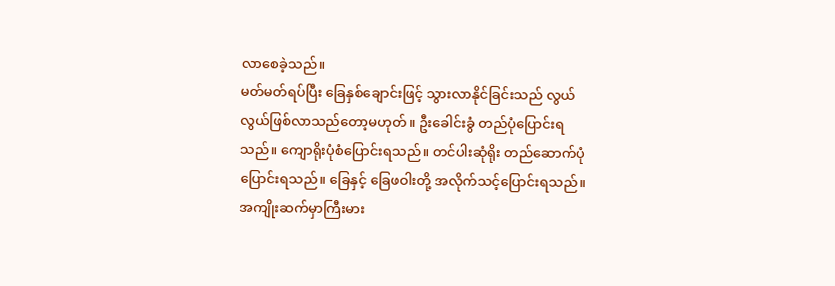လာစေခဲ့သည်။
မတ်မတ်ရပ်ပြီး ခြေနှစ်ချောင်းဖြင့် သွားလာနိုင်ခြင်းသည် လွယ်လွယ်ဖြစ်လာသည်တော့မဟုတ်။ ဦးခေါင်းခွံ တည်ပုံပြောင်းရသည်။ ကျောရိုးပုံစံပြောင်းရသည်။ တင်ပါးဆုံရိုး တည်ဆောက်ပုံပြောင်းရသည်။ ခြေနှင့် ခြေဖဝါးတို့ အလိုက်သင့်ပြောင်းရသည်။ အကျိုးဆက်မှာကြီးမား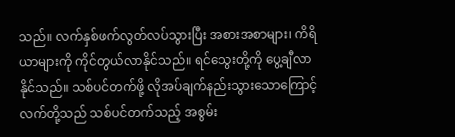သည်။ လက်နှစ်ဖက်လွတ်လပ်သွားပြီး အစားအစာများ၊ ကိရိယာများကို ကိုင်တွယ်လာနိုင်သည်။ ရင်သွေးတို့ကို ပွေ့ချီလာနိုင်သည်။ သစ်ပင်တက်ဖို့ လိုအပ်ချက်နည်းသွားသောကြောင့် လက်တို့သည် သစ်ပင်တက်သည့် အစွမ်း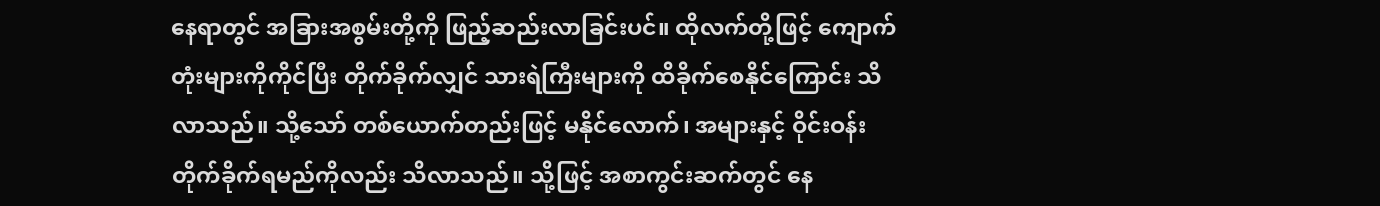နေရာတွင် အခြားအစွမ်းတို့ကို ဖြည့်ဆည်းလာခြင်းပင်။ ထိုလက်တို့ဖြင့် ကျောက်တုံးများကိုကိုင်ပြီး တိုက်ခိုက်လျှင် သားရဲကြီးများကို ထိခိုက်စေနိုင်ကြောင်း သိလာသည်။ သို့သော် တစ်ယောက်တည်းဖြင့် မနိုင်လောက်၊ အများနှင့် ဝိုင်းဝန်းတိုက်ခိုက်ရမည်ကိုလည်း သိလာသည်။ သို့ဖြင့် အစာကွင်းဆက်တွင် နေ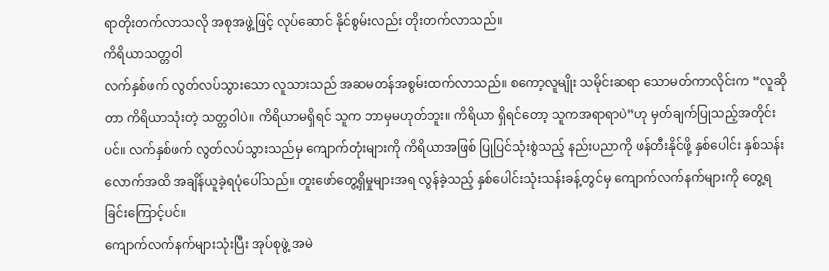ရာတိုးတက်လာသလို အစုအဖွဲ့ဖြင့် လုပ်ဆောင် နိုင်စွမ်းလည်း တိုးတက်လာသည်။
ကိရိယာသတ္တဝါ
လက်နှစ်ဖက် လွတ်လပ်သွားသော လူသားသည် အဆမတန်အစွမ်းထက်လာသည်။ စကော့လူမျိုး သမိုင်းဆရာ သောမတ်ကာလိုင်းက “လူဆိုတာ ကိရိယာသုံးတဲ့ သတ္တဝါပဲ။ ကိရိယာမရှိရင် သူက ဘာမှမဟုတ်ဘူး။ ကိရိယာ ရှိရင်တော့ သူကအရာရာပဲ”ဟု မှတ်ချက်ပြုသည့်အတိုင်းပင်။ လက်နှစ်ဖက် လွတ်လပ်သွားသည်မှ ကျောက်တုံးများကို ကိရိယာအဖြစ် ပြုပြင်သုံးစွဲသည့် နည်းပညာကို ဖန်တီးနိုင်ဖို့ နှစ်ပေါင်း နှစ်သန်းလောက်အထိ အချိန်ယူခဲ့ရပုံပေါ်သည်။ တူးဖော်တွေ့ရှိမှုများအရ လွန်ခဲ့သည့် နှစ်ပေါင်းသုံးသန်းခန့်တွင်မှ ကျောက်လက်နက်များကို တွေ့ရ ခြင်းကြောင့်ပင်။
ကျောက်လက်နက်များသုံးပြီး အုပ်စုဖွဲ့ အမဲ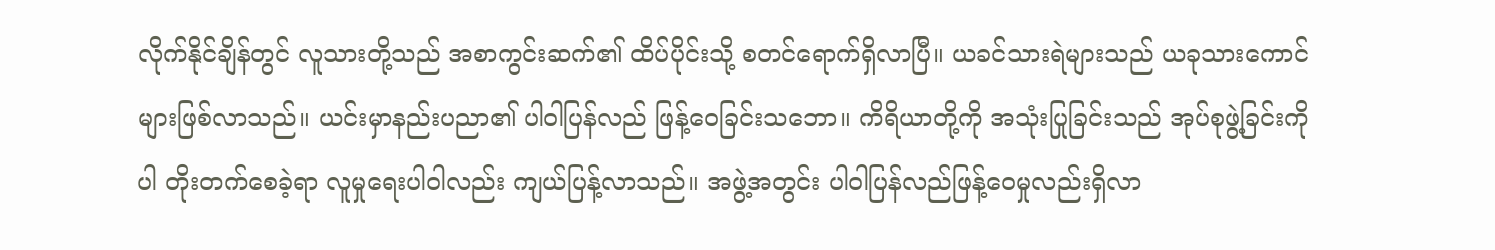လိုက်နိုင်ချိန်တွင် လူသားတို့သည် အစာကွင်းဆက်၏ ထိပ်ပိုင်းသို့ စတင်ရောက်ရှိလာပြီ။ ယခင်သားရဲများသည် ယခုသားကောင်များဖြစ်လာသည်။ ယင်းမှာနည်းပညာ၏ ပါဝါပြန်လည် ဖြန့်ဝေခြင်းသဘော။ ကိရိယာတို့ကို အသုံးပြုခြင်းသည် အုပ်စုဖွဲ့ခြင်းကိုပါ တိုးတက်စေခဲ့ရာ လူမှုရေးပါဝါလည်း ကျယ်ပြန့်လာသည်။ အဖွဲ့အတွင်း ပါဝါပြန်လည်ဖြန့်ဝေမှုလည်းရှိလာ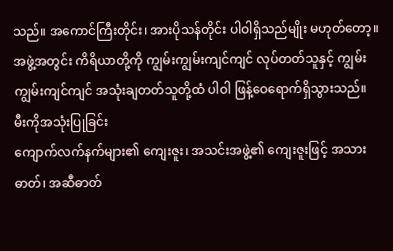သည်။ အကောင်ကြီးတိုင်း၊ အားပိုသန်တိုင်း ပါဝါရှိသည်မျိုး မဟုတ်တော့။ အဖွဲ့အတွင်း ကိရိယာတို့ကို ကျွမ်းကျွမ်းကျင်ကျင် လုပ်တတ်သူနှင့် ကျွမ်းကျွမ်းကျင်ကျင် အသုံးချတတ်သူတို့ထံ ပါဝါ ဖြန့်ဝေရောက်ရှိသွားသည်။
မီးကိုအသုံးပြုခြင်း
ကျောက်လက်နက်များ၏ ကျေးဇူး၊ အသင်းအဖွဲ့၏ ကျေးဇူးဖြင့် အသားဓာတ်၊ အဆီဓာတ်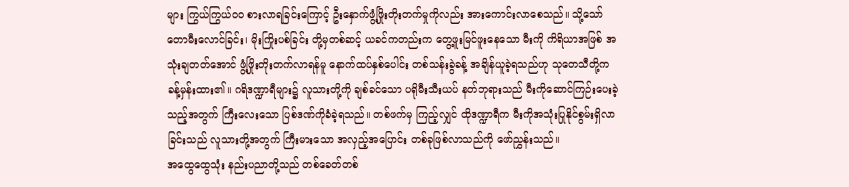များ ကြွယ်ကြွယ်ဝဝ စားလာရခြင်းကြောင့် ဦးနှောက်ဖွံ့ဖြိုးတိုးတက်မှုကိုလည်း အားကောင်းလာစေသည်။ သို့သော် တောမီးလောင်ခြင်း၊ မိုးကြိုးပစ်ခြင်း တို့မှတစ်ဆင့် ယခင်ကတည်းက တွေ့ဖူးမြင်ဖူးနေသော မီးကို ကိရိယာအဖြစ် အသုံးချတတ်အောင် ဖွံ့ဖြိုးတိုးတက်လာရန်မူ နောက်ထပ်နှစ်ပေါင်း တစ်သန်းခွဲခန့် အချိန်ယူခဲ့ရသည်ဟု သုတေသီတို့က ခန့်မှန်းထား၏။ ဂရိဒဏ္ဍာရီများ၌ လူသားတို့ကို ချစ်ခင်သော ပရိုမီးသီးယပ် နတ်ဘုရားသည် မီးကိုဆောင်ကြဉ်းပေးခဲ့သည့်အတွက် ကြီးလေးသော ပြစ်ဒဏ်ကိုခံခဲ့ရသည်။ တစ်ဖက်မှ ကြည့်လျှင် ထိုဒဏ္ဍာရီက မီးကိုအသုံးပြုနိုင်စွမ်းရှိလာခြင်းသည် လူသားတို့အတွက် ကြီးမားသော အလှည့်အပြောင်း တစ်ခုဖြစ်လာသည်ကို ဖော်ညွှန်းသည်။
အထွေထွေသုံး နည်းပညာတို့သည် တစ်ခေတ်တစ်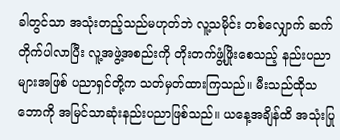ခါတွင်သာ အသုံးတည့်သည်မဟုတ်ဘဲ လူ့သမိုင်း တစ်လျှောက် ဆက်တိုက်ပါလာပြီး လူ့အဖွဲ့အစည်းကို တိုးတက်ဖွံ့ဖြိုးစေသည့် နည်းပညာများအဖြစ် ပညာရှင်တို့က သတ်မှတ်ထားကြသည်။ မီးသည်ထိုသဘောကို အမြင်သာဆုံးနည်းပညာဖြစ်သည်။ ယနေ့အချိန်ထိ အသုံးပြု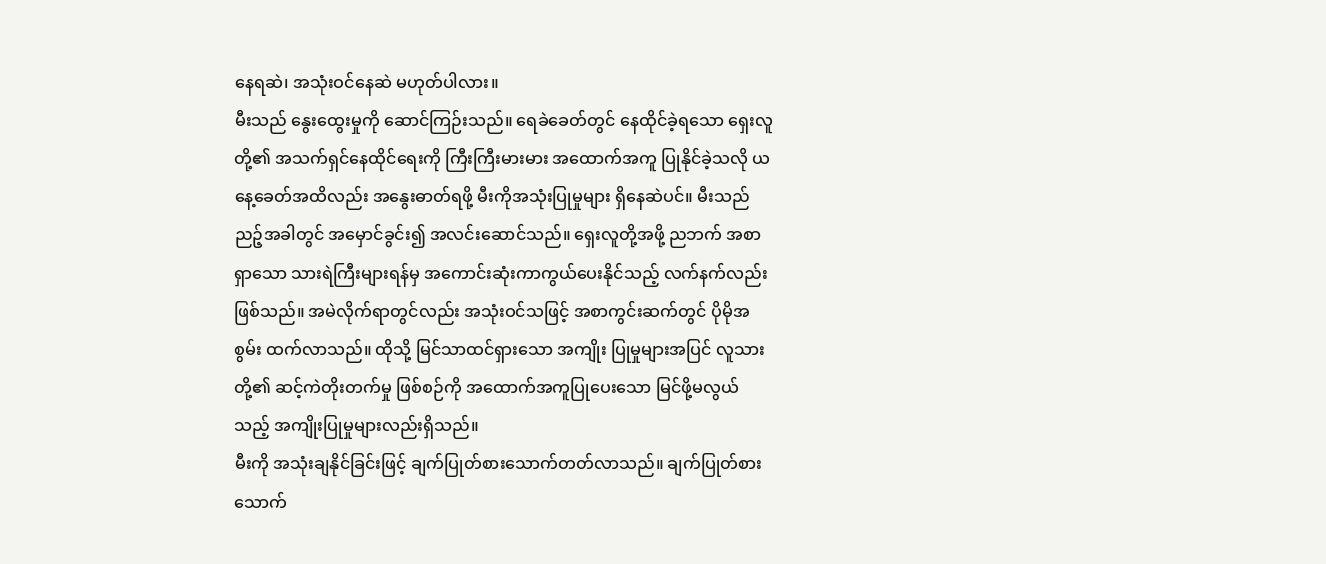နေရဆဲ၊ အသုံးဝင်နေဆဲ မဟုတ်ပါလား။
မီးသည် နွေးထွေးမှုကို ဆောင်ကြဉ်းသည်။ ရေခဲခေတ်တွင် နေထိုင်ခဲ့ရသော ရှေးလူတို့၏ အသက်ရှင်နေထိုင်ရေးကို ကြီးကြီးမားမား အထောက်အကူ ပြုနိုင်ခဲ့သလို ယနေ့ခေတ်အထိလည်း အနွေးဓာတ်ရဖို့ မီးကိုအသုံးပြုမှုများ ရှိနေဆဲပင်။ မီးသည်ညဉ့်အခါတွင် အမှောင်ခွင်း၍ အလင်းဆောင်သည်။ ရှေးလူတို့အဖို့ ညဘက် အစာရှာသော သားရဲကြီးများရန်မှ အကောင်းဆုံးကာကွယ်ပေးနိုင်သည့် လက်နက်လည်းဖြစ်သည်။ အမဲလိုက်ရာတွင်လည်း အသုံးဝင်သဖြင့် အစာကွင်းဆက်တွင် ပိုမိုအစွမ်း ထက်လာသည်။ ထိုသို့ မြင်သာထင်ရှားသော အကျိုး ပြုမှုများအပြင် လူသားတို့၏ ဆင့်ကဲတိုးတက်မှု ဖြစ်စဉ်ကို အထောက်အကူပြုပေးသော မြင်ဖို့မလွယ် သည့် အကျိုးပြုမှုများလည်းရှိသည်။
မီးကို အသုံးချနိုင်ခြင်းဖြင့် ချက်ပြုတ်စားသောက်တတ်လာသည်။ ချက်ပြုတ်စားသောက်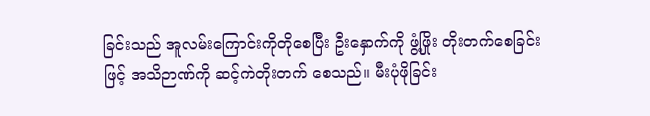ခြင်းသည် အူလမ်းကြောင်းကိုတိုစေပြီး ဦးနှောက်ကို ဖွံ့ဖြိုး တိုးတက်စေခြင်းဖြင့် အသိဉာဏ်ကို ဆင့်ကဲတိုးတက် စေသည်။ မီးပုံဖိုခြင်း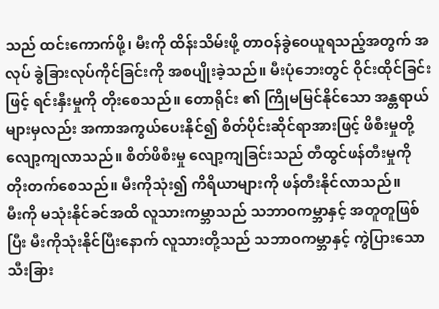သည် ထင်းကောက်ဖို့၊ မီးကို ထိန်းသိမ်းဖို့ တာဝန်ခွဲဝေယူရသည့်အတွက် အလုပ် ခွဲခြားလုပ်ကိုင်ခြင်းကို အစပျိုးခဲ့သည်။ မီးပုံဘေးတွင် ဝိုင်းထိုင်ခြင်းဖြင့် ရင်းနှီးမှုကို တိုးစေသည်။ တောရိုင်း ၏ ကြိုမမြင်နိုင်သော အန္တရာယ်များမှလည်း အကာအကွယ်ပေးနိုင်၍ စိတ်ပိုင်းဆိုင်ရာအားဖြင့် ဖိစီးမှုတို့ လျော့ကျလာသည်။ စိတ်ဖိစီးမှု လျော့ကျခြင်းသည် တီထွင်ဖန်တီးမှုကို တိုးတက်စေသည်။ မီးကိုသုံး၍ ကိရိယာများကို ဖန်တီးနိုင်လာသည်။
မီးကို မသုံးနိုင်ခင်အထိ လူသားကမ္ဘာသည် သဘာဝကမ္ဘာနှင့် အတူတူဖြစ်ပြီး မီးကိုသုံးနိုင်ပြီးနောက် လူသားတို့သည် သဘာဝကမ္ဘာနှင့် ကွဲပြားသော သီးခြား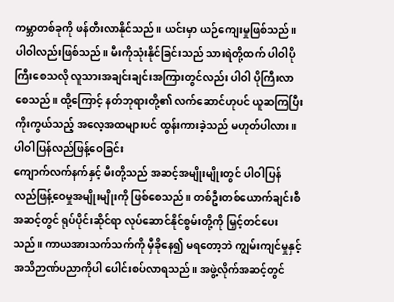ကမ္ဘာတစ်ခုကို ဖန်တီးလာနိုင်သည်။ ယင်းမှာ ယဉ်ကျေးမှုဖြစ်သည်။ ပါဝါလည်းဖြစ်သည်။ မီးကိုသုံးနိုင်ခြင်းသည် သားရဲတို့ထက် ပါဝါပိုကြီးစေသလို လူသားအချင်းချင်းအကြားတွင်လည်း ပါဝါ ပိုကြီးလာစေသည်။ ထို့ကြောင့် နတ်ဘုရားတို့၏ လက်ဆောင်ဟုပင် ယူဆကြပြီး ကိုးကွယ်သည့် အလေ့အထများပင် ထွန်းကားခဲ့သည် မဟုတ်ပါလား။
ပါဝါပြန်လည်ဖြန့်ဝေခြင်း
ကျောက်လက်နက်နှင့် မီးတို့သည် အဆင့်အမျိုးမျိုးတွင် ပါဝါပြန်လည်ဖြန့်ဝေမှုအမျိုးမျိုးကို ဖြစ်စေသည်။ တစ်ဦးတစ်ယောက်ချင်းစီအဆင့်တွင် ရုပ်ပိုင်းဆိုင်ရာ လုပ်ဆောင်နိုင်စွမ်းတို့ကို မြှင့်တင်ပေးသည်။ ကာယအားသက်သက်ကို မှီခိုနေ၍ မရတော့ဘဲ ကျွမ်းကျင်မှုနှင့် အသိဉာဏ်ပညာကိုပါ ပေါင်းစပ်လာရသည်။ အဖွဲ့လိုက်အဆင့်တွင်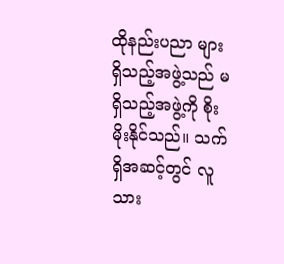ထိုနည်းပညာ များရှိသည့်အဖွဲ့သည် မရှိသည့်အဖွဲ့ကို စိုးမိုးနိုင်သည်။ သက်ရှိအဆင့်တွင် လူသား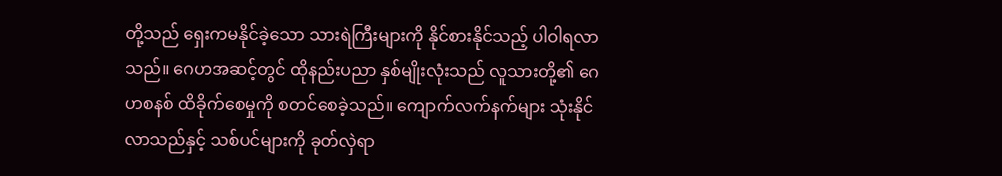တို့သည် ရှေးကမနိုင်ခဲ့သော သားရဲကြီးများကို နိုင်စားနိုင်သည့် ပါဝါရလာသည်။ ဂေဟအဆင့်တွင် ထိုနည်းပညာ နှစ်မျိုးလုံးသည် လူသားတို့၏ ဂေဟစနစ် ထိခိုက်စေမှုကို စတင်စေခဲ့သည်။ ကျောက်လက်နက်များ သုံးနိုင်လာသည်နှင့် သစ်ပင်များကို ခုတ်လှဲရာ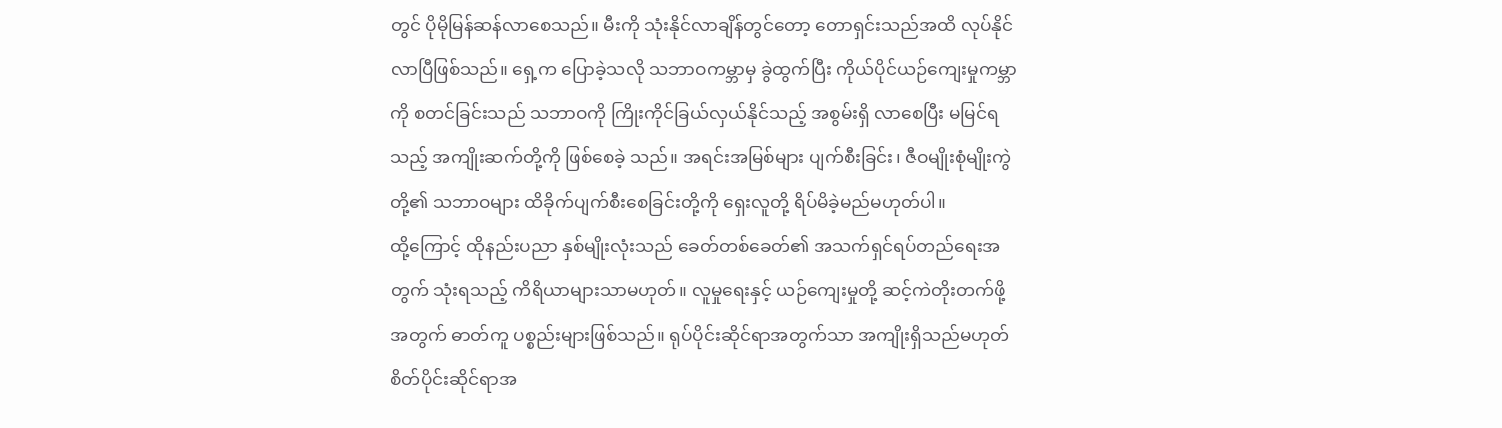တွင် ပိုမိုမြန်ဆန်လာစေသည်။ မီးကို သုံးနိုင်လာချိန်တွင်တော့ တောရှင်းသည်အထိ လုပ်နိုင်လာပြီဖြစ်သည်။ ရှေ့က ပြောခဲ့သလို သဘာဝကမ္ဘာမှ ခွဲထွက်ပြီး ကိုယ်ပိုင်ယဉ်ကျေးမှုကမ္ဘာကို စတင်ခြင်းသည် သဘာဝကို ကြိုးကိုင်ခြယ်လှယ်နိုင်သည့် အစွမ်းရှိ လာစေပြီး မမြင်ရသည့် အကျိုးဆက်တို့ကို ဖြစ်စေခဲ့ သည်။ အရင်းအမြစ်များ ပျက်စီးခြင်း၊ ဇီဝမျိုးစုံမျိုးကွဲ တို့၏ သဘာဝများ ထိခိုက်ပျက်စီးစေခြင်းတို့ကို ရှေးလူတို့ ရိပ်မိခဲ့မည်မဟုတ်ပါ။
ထို့ကြောင့် ထိုနည်းပညာ နှစ်မျိုးလုံးသည် ခေတ်တစ်ခေတ်၏ အသက်ရှင်ရပ်တည်ရေးအတွက် သုံးရသည့် ကိရိယာများသာမဟုတ်။ လူမှုရေးနှင့် ယဉ်ကျေးမှုတို့ ဆင့်ကဲတိုးတက်ဖို့အတွက် ဓာတ်ကူ ပစ္စည်းများဖြစ်သည်။ ရုပ်ပိုင်းဆိုင်ရာအတွက်သာ အကျိုးရှိသည်မဟုတ် စိတ်ပိုင်းဆိုင်ရာအ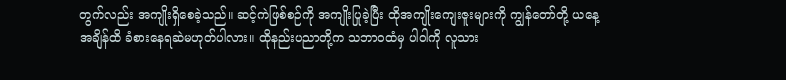တွက်လည်း အကျိုးရှိစေခဲ့သည်။ ဆင့်ကဲဖြစ်စဉ်ကို အကျိုးပြုခဲ့ပြီး ထိုအကျိုးကျေးဇူးများကို ကျွန်တော်တို့ ယနေ့အချိန်ထိ ခံစားနေရဆဲမဟုတ်ပါလား။ ထိုနည်းပညာတို့က သဘာဝထံမှ ပါဝါကို လူသား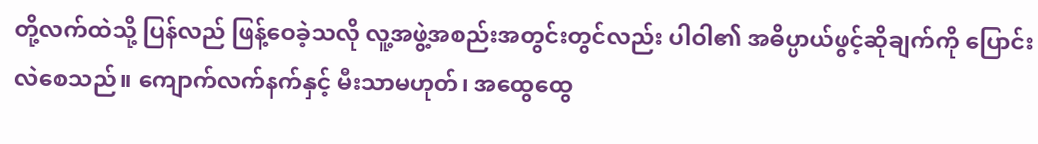တို့လက်ထဲသို့ ပြန်လည် ဖြန့်ဝေခဲ့သလို လူ့အဖွဲ့အစည်းအတွင်းတွင်လည်း ပါဝါ၏ အဓိပ္ပာယ်ဖွင့်ဆိုချက်ကို ပြောင်းလဲစေသည်။ ကျောက်လက်နက်နှင့် မီးသာမဟုတ်၊ အထွေထွေ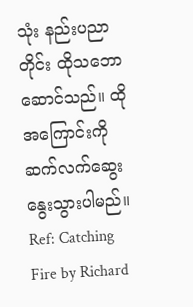သုံး နည်းပညာတိုင်း ထိုသဘောဆောင်သည်။ ထိုအကြောင်းကို ဆက်လက်ဆွေးနွေးသွားပါမည်။
Ref: Catching Fire by Richard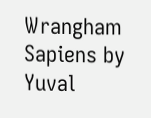Wrangham
Sapiens by Yuval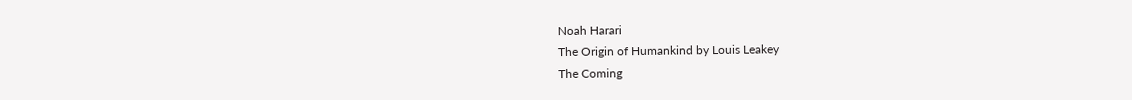Noah Harari
The Origin of Humankind by Louis Leakey
The Coming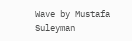Wave by Mustafa Suleyman